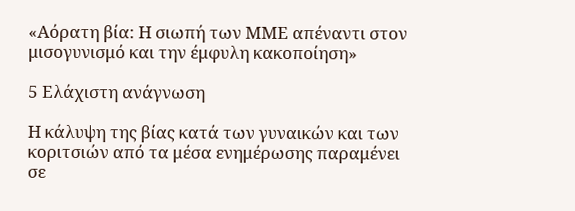«Αόρατη βία: Η σιωπή των ΜΜΕ απέναντι στον μισογυνισμό και την έμφυλη κακοποίηση»

5 Ελάχιστη ανάγνωση

Η κάλυψη της βίας κατά των γυναικών και των κοριτσιών από τα μέσα ενημέρωσης παραμένει σε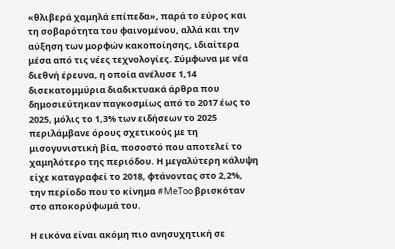«θλιβερά χαμηλά επίπεδα», παρά το εύρος και τη σοβαρότητα του φαινομένου, αλλά και την αύξηση των μορφών κακοποίησης, ιδιαίτερα μέσα από τις νέες τεχνολογίες. Σύμφωνα με νέα διεθνή έρευνα, η οποία ανέλυσε 1,14 δισεκατομμύρια διαδικτυακά άρθρα που δημοσιεύτηκαν παγκοσμίως από το 2017 έως το 2025, μόλις το 1,3% των ειδήσεων το 2025 περιλάμβανε όρους σχετικούς με τη μισογυνιστική βία, ποσοστό που αποτελεί το χαμηλότερο της περιόδου. Η μεγαλύτερη κάλυψη είχε καταγραφεί το 2018, φτάνοντας στο 2,2%, την περίοδο που το κίνημα #MeToo βρισκόταν στο αποκορύφωμά του.

Η εικόνα είναι ακόμη πιο ανησυχητική σε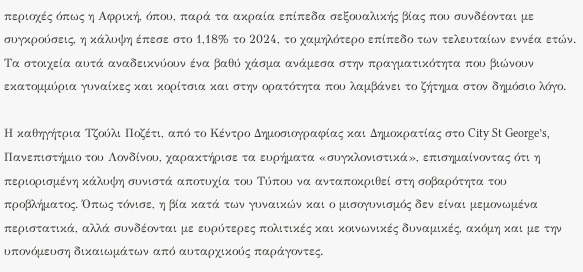περιοχές όπως η Αφρική, όπου, παρά τα ακραία επίπεδα σεξουαλικής βίας που συνδέονται με συγκρούσεις, η κάλυψη έπεσε στο 1,18% το 2024, το χαμηλότερο επίπεδο των τελευταίων εννέα ετών. Τα στοιχεία αυτά αναδεικνύουν ένα βαθύ χάσμα ανάμεσα στην πραγματικότητα που βιώνουν εκατομμύρια γυναίκες και κορίτσια και στην ορατότητα που λαμβάνει το ζήτημα στον δημόσιο λόγο.

Η καθηγήτρια Τζούλι Ποζέτι, από το Κέντρο Δημοσιογραφίας και Δημοκρατίας στο City St George’s, Πανεπιστήμιο του Λονδίνου, χαρακτήρισε τα ευρήματα «συγκλονιστικά», επισημαίνοντας ότι η περιορισμένη κάλυψη συνιστά αποτυχία του Τύπου να ανταποκριθεί στη σοβαρότητα του προβλήματος. Όπως τόνισε, η βία κατά των γυναικών και ο μισογυνισμός δεν είναι μεμονωμένα περιστατικά, αλλά συνδέονται με ευρύτερες πολιτικές και κοινωνικές δυναμικές, ακόμη και με την υπονόμευση δικαιωμάτων από αυταρχικούς παράγοντες.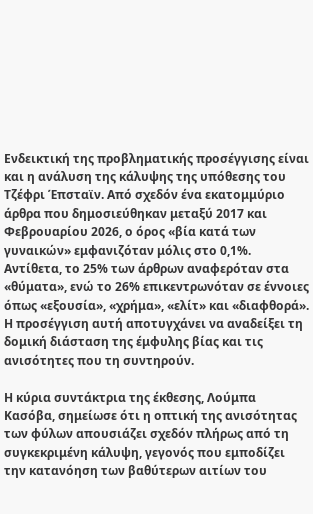Ενδεικτική της προβληματικής προσέγγισης είναι και η ανάλυση της κάλυψης της υπόθεσης του Τζέφρι Έπσταϊν. Από σχεδόν ένα εκατομμύριο άρθρα που δημοσιεύθηκαν μεταξύ 2017 και Φεβρουαρίου 2026, ο όρος «βία κατά των γυναικών» εμφανιζόταν μόλις στο 0,1%. Αντίθετα, το 25% των άρθρων αναφερόταν στα «θύματα», ενώ το 26% επικεντρωνόταν σε έννοιες όπως «εξουσία», «χρήμα», «ελίτ» και «διαφθορά». Η προσέγγιση αυτή αποτυγχάνει να αναδείξει τη δομική διάσταση της έμφυλης βίας και τις ανισότητες που τη συντηρούν.

Η κύρια συντάκτρια της έκθεσης, Λούμπα Κασόβα, σημείωσε ότι η οπτική της ανισότητας των φύλων απουσιάζει σχεδόν πλήρως από τη συγκεκριμένη κάλυψη, γεγονός που εμποδίζει την κατανόηση των βαθύτερων αιτίων του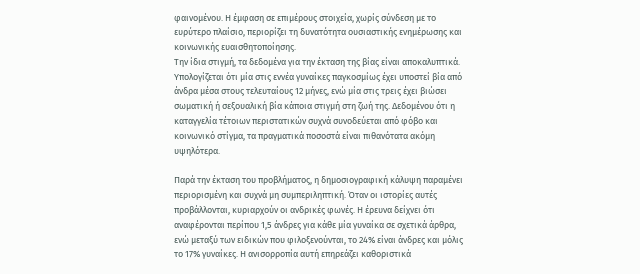φαινομένου. Η έμφαση σε επιμέρους στοιχεία, χωρίς σύνδεση με το ευρύτερο πλαίσιο, περιορίζει τη δυνατότητα ουσιαστικής ενημέρωσης και κοινωνικής ευαισθητοποίησης.
Την ίδια στιγμή, τα δεδομένα για την έκταση της βίας είναι αποκαλυπτικά. Υπολογίζεται ότι μία στις εννέα γυναίκες παγκοσμίως έχει υποστεί βία από άνδρα μέσα στους τελευταίους 12 μήνες, ενώ μία στις τρεις έχει βιώσει σωματική ή σεξουαλική βία κάποια στιγμή στη ζωή της. Δεδομένου ότι η καταγγελία τέτοιων περιστατικών συχνά συνοδεύεται από φόβο και κοινωνικό στίγμα, τα πραγματικά ποσοστά είναι πιθανότατα ακόμη υψηλότερα.

Παρά την έκταση του προβλήματος, η δημοσιογραφική κάλυψη παραμένει περιορισμένη και συχνά μη συμπεριληπτική. Όταν οι ιστορίες αυτές προβάλλονται, κυριαρχούν οι ανδρικές φωνές. Η έρευνα δείχνει ότι αναφέρονται περίπου 1,5 άνδρες για κάθε μία γυναίκα σε σχετικά άρθρα, ενώ μεταξύ των ειδικών που φιλοξενούνται, το 24% είναι άνδρες και μόλις το 17% γυναίκες. Η ανισορροπία αυτή επηρεάζει καθοριστικά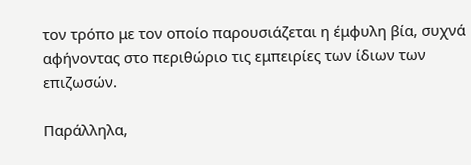τον τρόπο με τον οποίο παρουσιάζεται η έμφυλη βία, συχνά αφήνοντας στο περιθώριο τις εμπειρίες των ίδιων των επιζωσών.

Παράλληλα,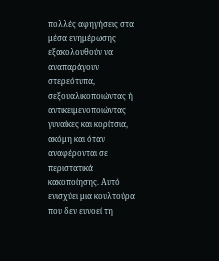πολλές αφηγήσεις στα μέσα ενημέρωσης εξακολουθούν να αναπαράγουν στερεότυπα, σεξουαλικοποιώντας ή αντικειμενοποιώντας γυναίκες και κορίτσια, ακόμη και όταν αναφέρονται σε περιστατικά κακοποίησης. Αυτό ενισχύει μια κουλτούρα που δεν ευνοεί τη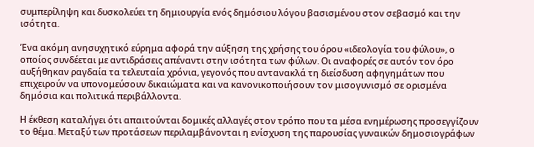συμπερίληψη και δυσκολεύει τη δημιουργία ενός δημόσιου λόγου βασισμένου στον σεβασμό και την ισότητα.

Ένα ακόμη ανησυχητικό εύρημα αφορά την αύξηση της χρήσης του όρου «ιδεολογία του φύλου», ο οποίος συνδέεται με αντιδράσεις απέναντι στην ισότητα των φύλων. Οι αναφορές σε αυτόν τον όρο αυξήθηκαν ραγδαία τα τελευταία χρόνια, γεγονός που αντανακλά τη διείσδυση αφηγημάτων που επιχειρούν να υπονομεύσουν δικαιώματα και να κανονικοποιήσουν τον μισογυνισμό σε ορισμένα δημόσια και πολιτικά περιβάλλοντα.

Η έκθεση καταλήγει ότι απαιτούνται δομικές αλλαγές στον τρόπο που τα μέσα ενημέρωσης προσεγγίζουν το θέμα. Μεταξύ των προτάσεων περιλαμβάνονται η ενίσχυση της παρουσίας γυναικών δημοσιογράφων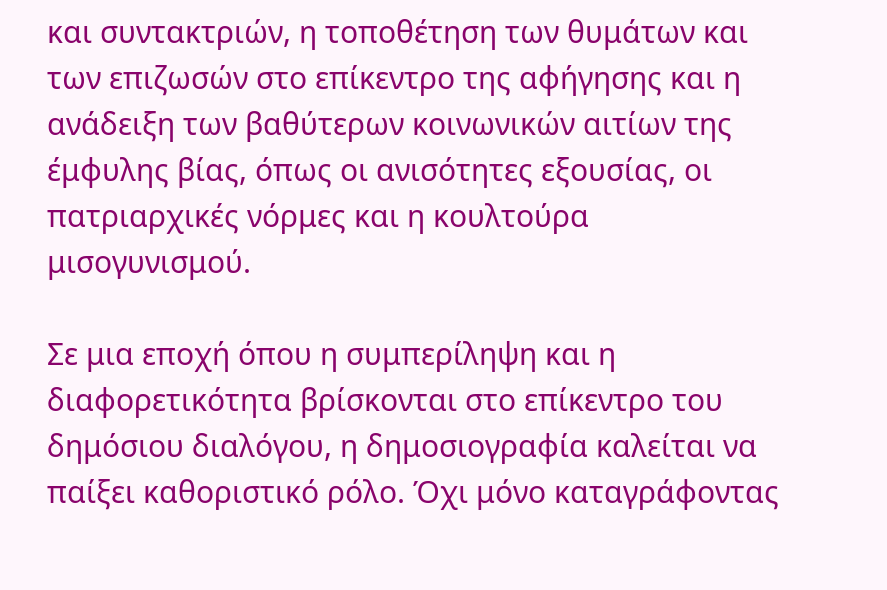και συντακτριών, η τοποθέτηση των θυμάτων και των επιζωσών στο επίκεντρο της αφήγησης και η ανάδειξη των βαθύτερων κοινωνικών αιτίων της έμφυλης βίας, όπως οι ανισότητες εξουσίας, οι πατριαρχικές νόρμες και η κουλτούρα μισογυνισμού.

Σε μια εποχή όπου η συμπερίληψη και η διαφορετικότητα βρίσκονται στο επίκεντρο του δημόσιου διαλόγου, η δημοσιογραφία καλείται να παίξει καθοριστικό ρόλο. Όχι μόνο καταγράφοντας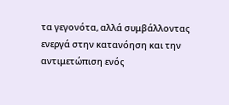τα γεγονότα, αλλά συμβάλλοντας ενεργά στην κατανόηση και την αντιμετώπιση ενός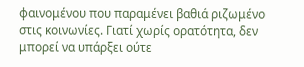φαινομένου που παραμένει βαθιά ριζωμένο στις κοινωνίες. Γιατί χωρίς ορατότητα, δεν μπορεί να υπάρξει ούτε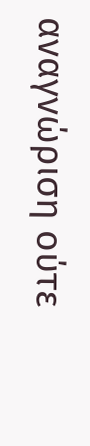αναγνώριση ούτε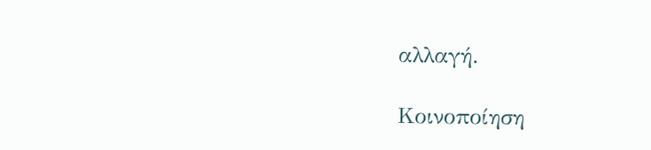αλλαγή.

Κοινοποίηση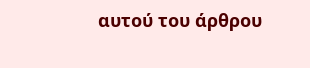αυτού του άρθρου